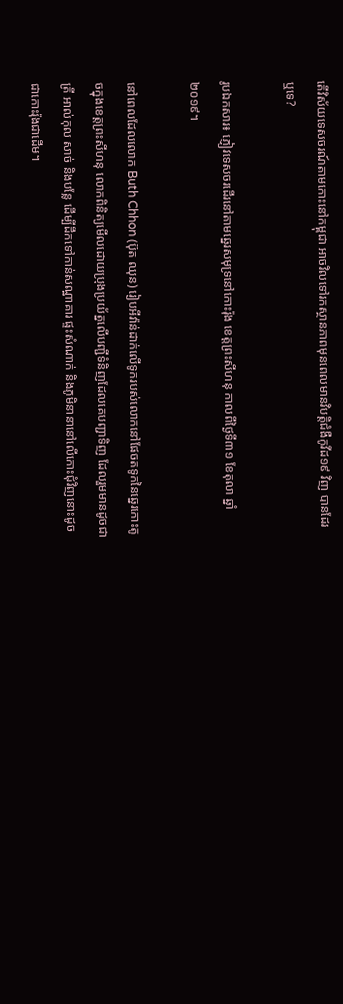តើវិស័យទេសចរណ៍តាមកោះនៅកម្ពុជា អាចវិលទៅរកស្ថានភាពមុនពេលមានវិបត្តិជំងឺកូវីដ១៩ វិញ បានដែរឬទេ?

រូបឯកសារ៖ ភ្ញៀវទេសចរដើរនៅតាមឆ្នេរសមុទ្រនៅកោះរ៉ុង ខេត្តព្រះសីហនុ កាលពីថ្ងៃទី៣១ ខែតុលា ឆ្នាំ ២០១៩។

នៅពេលដែលលោក Buth Chhon (ប៊ុត ឈុន) រៀបអីវ៉ាន់ដាក់លើទូករបស់លោកនៅផែចតទូកនៃឆ្នេរកោះតូចក្នុងខេត្តព្រះសីហនុ លោកពិនិត្យមើលដោយប្រុងប្រយ័ត្នលើបញ្ជីទំនិញដែលគេបញ្ជាទិញ ដែលរួមមានដូចជា ត្រី អាល់កុល សាច់ និងបន្លែ ដើម្បីដឹកទៅកាន់សណ្ឋាគារ ផ្ទះសំណាក់ និងភូមិនានានៅលើកោះជុំវិញនោះដូចជាកោះរ៉ុងជាដើម។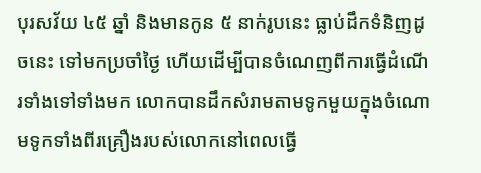បុរសវ័យ ៤៥ ឆ្នាំ និងមានកូន ៥ នាក់រូបនេះ ធ្លាប់ដឹកទំនិញដូចនេះ ទៅមកប្រចាំថ្ងៃ ហើយដើម្បីបានចំណេញពីការធ្វើដំណើរទាំងទៅទាំងមក លោកបានដឹកសំរាមតាមទូកមួយក្នុងចំណោមទូកទាំងពីរគ្រឿងរបស់លោកនៅពេលធ្វើ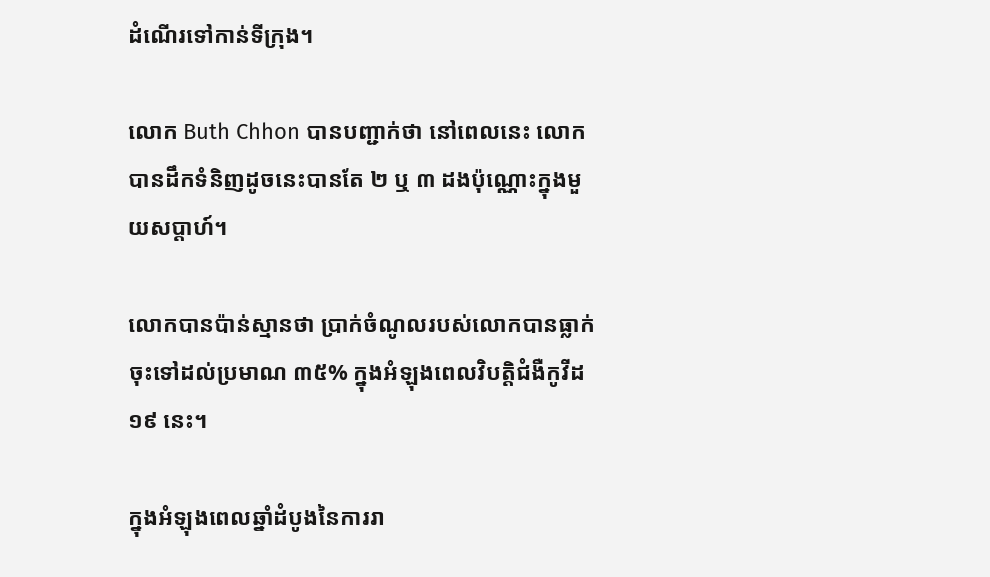ដំណើរទៅកាន់ទីក្រុង។

លោក Buth Chhon បានបញ្ជាក់ថា នៅពេលនេះ លោកបានដឹកទំនិញដូចនេះបានតែ ២ ឬ ៣ ដងប៉ុណ្ណោះក្នុងមួយសប្ដាហ៍។

លោកបានប៉ាន់ស្មានថា ប្រាក់ចំណូលរបស់លោកបានធ្លាក់ចុះទៅដល់ប្រមាណ ៣៥% ក្នុងអំឡុងពេលវិបត្តិជំងឺកូវីដ១៩ នេះ។

ក្នុងអំឡុងពេលឆ្នាំដំបូងនៃការរា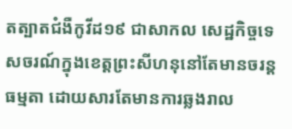តត្បាតជំងឺកូវីដ១៩ ជាសាកល សេដ្ឋកិច្ចទេសចរណ៍ក្នុងខេត្តព្រះសីហនុនៅតែមានចរន្តធម្មតា ដោយសារតែមានការឆ្លងរាល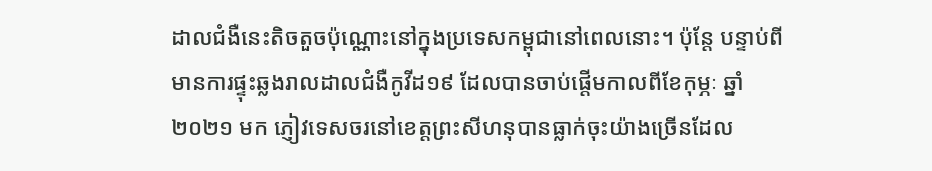ដាលជំងឺនេះតិចតួចប៉ុណ្ណោះនៅក្នុងប្រទេសកម្ពុជានៅពេលនោះ។ ប៉ុន្តែ បន្ទាប់ពីមានការផ្ទុះឆ្លងរាលដាលជំងឺកូវីដ១៩ ដែលបានចាប់ផ្តើមកាលពីខែកុម្ភៈ ឆ្នាំ ២០២១ មក ភ្ញៀវទេសចរនៅខេត្តព្រះសីហនុបានធ្លាក់ចុះយ៉ាងច្រើនដែល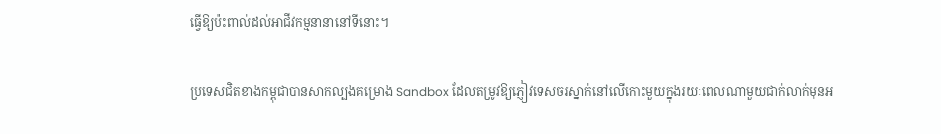ធ្វើឱ្យប៉ះពាល់ដល់អាជីវកម្មនានានៅទីនោះ។

ប្រទេសជិតខាងកម្ពុជាបានសាកល្បងគម្រោង Sandbox ដែលតម្រូវឱ្យភ្ញៀវទេសចរស្នាក់នៅលើកោះមួយក្នុងរយៈពេលណាមួយជាក់លាក់មុនអ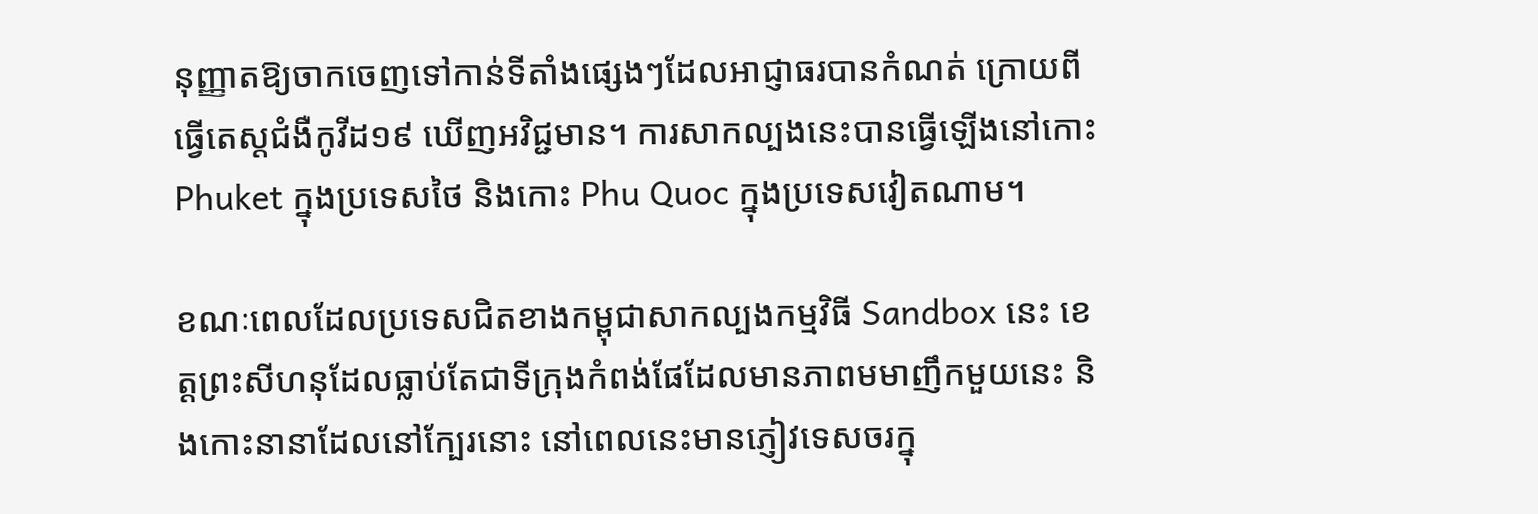នុញ្ញាតឱ្យចាកចេញទៅកាន់ទីតាំងផ្សេងៗដែលអាជ្ញាធរបានកំណត់ ក្រោយពីធ្វើតេស្តជំងឺកូវីដ១៩ ឃើញអវិជ្ជមាន។ ការសាកល្បងនេះបានធ្វើឡើងនៅកោះ Phuket ក្នុងប្រទេសថៃ និងកោះ Phu Quoc ក្នុងប្រទេសវៀតណាម។

ខណៈពេលដែលប្រទេសជិតខាងកម្ពុជាសាកល្បងកម្មវិធី Sandbox នេះ ខេត្តព្រះសីហនុដែលធ្លាប់តែជាទីក្រុងកំពង់ផែដែលមានភាពមមាញឹកមួយនេះ និងកោះនានាដែលនៅក្បែរនោះ នៅពេលនេះមានភ្ញៀវទេសចរក្នុ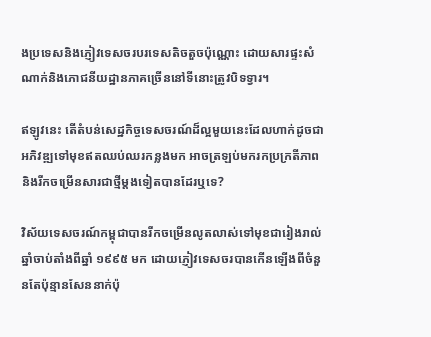ងប្រទេសនិងភ្ញៀវទេសចរបរទេសតិចតួចប៉ុណ្ណោះ ដោយសារផ្ទះសំណាក់និងភោជនីយដ្ឋានភាគច្រើននៅទីនោះត្រូវបិទទ្វារ។

ឥឡូវនេះ តើតំបន់សេដ្ឋកិច្ចទេសចរណ៍ដ៏ល្អមួយនេះដែលហាក់ដូចជាអភិវឌ្ឍទៅមុខឥតឈប់ឈរកន្លងមក អាចត្រឡប់មករកប្រក្រតីភាព និងរីកចម្រើនសារជាថ្មីម្តងទៀតបានដែរឬទេ?

វិស័យទេសចរណ៍កម្ពុជាបានរីកចម្រើនលូតលាស់ទៅមុខជារៀងរាល់ឆ្នាំចាប់តាំងពីឆ្នាំ ១៩៩៥ មក ដោយភ្ញៀវទេសចរបានកើនឡើងពីចំនួនតែប៉ុន្មានសែននាក់ប៉ុ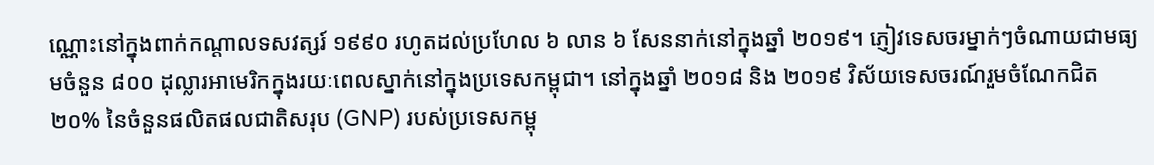ណ្ណោះនៅក្នុងពាក់កណ្តាលទសវត្សរ៍ ១៩៩០ រហូតដល់ប្រហែល ៦ លាន ៦ សែននាក់នៅក្នុងឆ្នាំ ២០១៩។ ភ្ញៀវទេសចរម្នាក់ៗចំណាយជាមធ្យមចំនួន ៨០០ ដុល្លារអាមេរិកក្នុងរយៈពេលស្នាក់នៅក្នុងប្រទេសកម្ពុជា។ នៅក្នុងឆ្នាំ ២០១៨ និង ២០១៩ វិស័យទេសចរណ៍រួមចំណែកជិត ២០% នៃចំនួនផលិតផលជាតិសរុប (GNP) របស់ប្រទេសកម្ពុ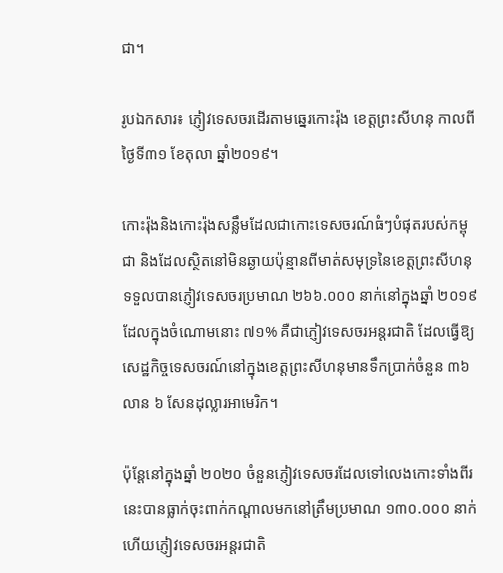ជា។

រូបឯកសារ៖ ភ្ញៀវទេសចរដើរតាមឆ្នេរកោះរ៉ុង ខេត្តព្រះសីហនុ កាលពីថ្ងៃទី៣១ ខែតុលា ឆ្នាំ២០១៩។

កោះរ៉ុងនិងកោះរ៉ុងសន្លឹមដែលជាកោះទេសចរណ៍ធំៗបំផុតរបស់កម្ពុជា និងដែលស្ថិតនៅមិនឆ្ងាយប៉ុន្មានពីមាត់សមុទ្រនៃខេត្តព្រះសីហនុ ទទួលបានភ្ញៀវទេសចរប្រមាណ ២៦៦.០០០ នាក់នៅក្នុងឆ្នាំ ២០១៩ ដែលក្នុងចំណោមនោះ ៧១% គឺជាភ្ញៀវទេសចរអន្តរជាតិ ដែលធ្វើឱ្យសេដ្ឋកិច្ចទេសចរណ៍នៅក្នុងខេត្តព្រះសីហនុមានទឹកប្រាក់ចំនួន ៣៦ លាន ៦ សែនដុល្លារអាមេរិក។

ប៉ុន្តែនៅក្នុងឆ្នាំ ២០២០ ចំនួនភ្ញៀវទេសចរដែលទៅលេងកោះទាំងពីរនេះបានធ្លាក់ចុះពាក់កណ្តាលមកនៅត្រឹមប្រមាណ ១៣០.០០០ នាក់ ហើយភ្ញៀវទេសចរអន្តរជាតិ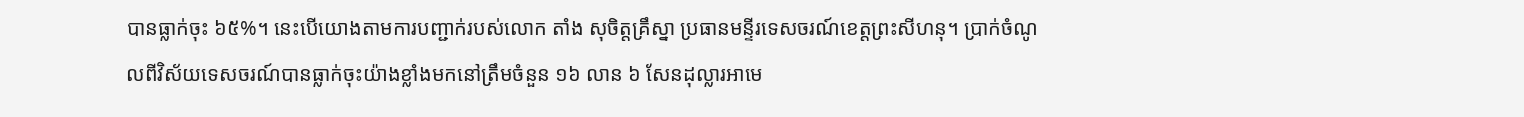បានធ្លាក់ចុះ ៦៥%។ នេះបើយោងតាមការបញ្ជាក់របស់លោក តាំង សុចិត្តគ្រឹស្នា ប្រធានមន្ទីរទេសចរណ៍ខេត្តព្រះសីហនុ។ ប្រាក់ចំណូលពីវិស័យទេសចរណ៍បានធ្លាក់ចុះយ៉ាងខ្លាំងមកនៅត្រឹមចំនួន ១៦ លាន ៦ សែនដុល្លារអាមេ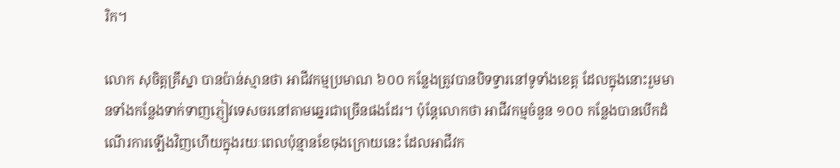រិក។

លោក សុចិត្តគ្រឹស្នា បានប៉ាន់ស្មានថា អាជីវកម្មប្រមាណ ៦០០ កន្លែងត្រូវបានបិទទ្វារនៅទូទាំងខេត្ត ដែលក្នុងនោះរួមមានទាំងកន្លែងទាក់ទាញភ្ញៀវទេសចរនៅតាមឆ្នេរជាច្រើនផងដែរ។ ប៉ុន្តែលោកថា អាជីវកម្មចំនួន ១០០ កន្លែងបានបើកដំណើរការឡើងវិញហើយក្នុងរយៈពេលប៉ុន្មានខែចុងក្រោយនេះ ដែលអាជីវក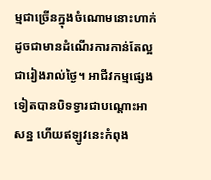ម្មជាច្រើនក្នុងចំណោមនោះហាក់ដូចជាមានដំណើរការកាន់តែល្អជារៀងរាល់ថ្ងៃ។ អាជីវកម្មផ្សេងទៀតបានបិទទ្វារជាបណ្តោះអាសន្ន ហើយឥឡូវនេះកំពុង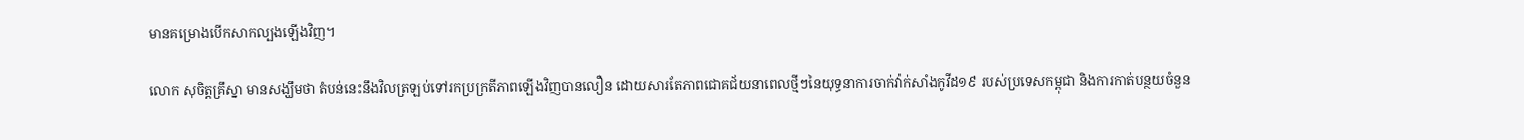មានគម្រោងបើកសាកល្បងឡើងវិញ។

លោក សុចិត្តគ្រឹស្នា មានសង្ឃឹមថា តំបន់នេះនឹងវិលត្រឡប់ទៅរកប្រក្រតីភាពឡើងវិញបានលឿន ដោយសារតែភាពជោគជ័យនាពេលថ្មីៗនៃយុទ្ធនាការចាក់វ៉ាក់សាំងកូវីដ១៩ របស់ប្រទេសកម្ពុជា និងការកាត់បន្ថយចំនួន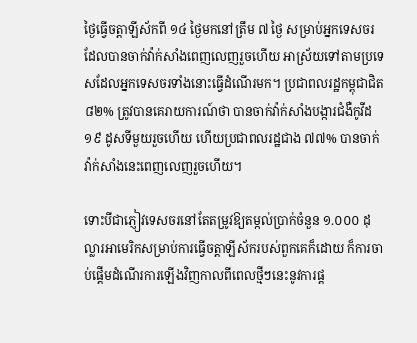ថ្ងៃធ្វើចត្តាឡីស័កពី ១៤ ថ្ងៃមកនៅត្រឹម ៧ ថ្ងៃ សម្រាប់អ្នកទេសចរដែលបានចាក់វ៉ាក់សាំងពេញលេញរួចហើយ អាស្រ័យទៅតាមប្រទេសដែលអ្នកទេសចរទាំងនោះធ្វើដំណើរមក។ ប្រជាពលរដ្ឋកម្ពុជាជិត ៨២% ត្រូវបានគេរាយការណ៍ថា បានចាក់វ៉ាក់សាំងបង្ការជំងឺកូវីដ១៩ ដូសទីមួយរួចហើយ ហើយប្រជាពលរដ្ឋជាង ៧៧% បានចាក់វ៉ាក់សាំងនេះពេញលេញរួចហើយ។

ទោះបីជាភ្ញៀវទេសចរនៅតែតម្រូវឱ្យតម្កល់ប្រាក់ចំនួន ១.០០០ ដុល្លារអាមេរិកសម្រាប់ការធ្វើចត្តាឡីស័ករបស់ពួកគេក៏ដោយ ក៏ការចាប់ផ្ដើមដំណើរការឡើងវិញកាលពីពេលថ្មីៗនេះនូវការផ្ដ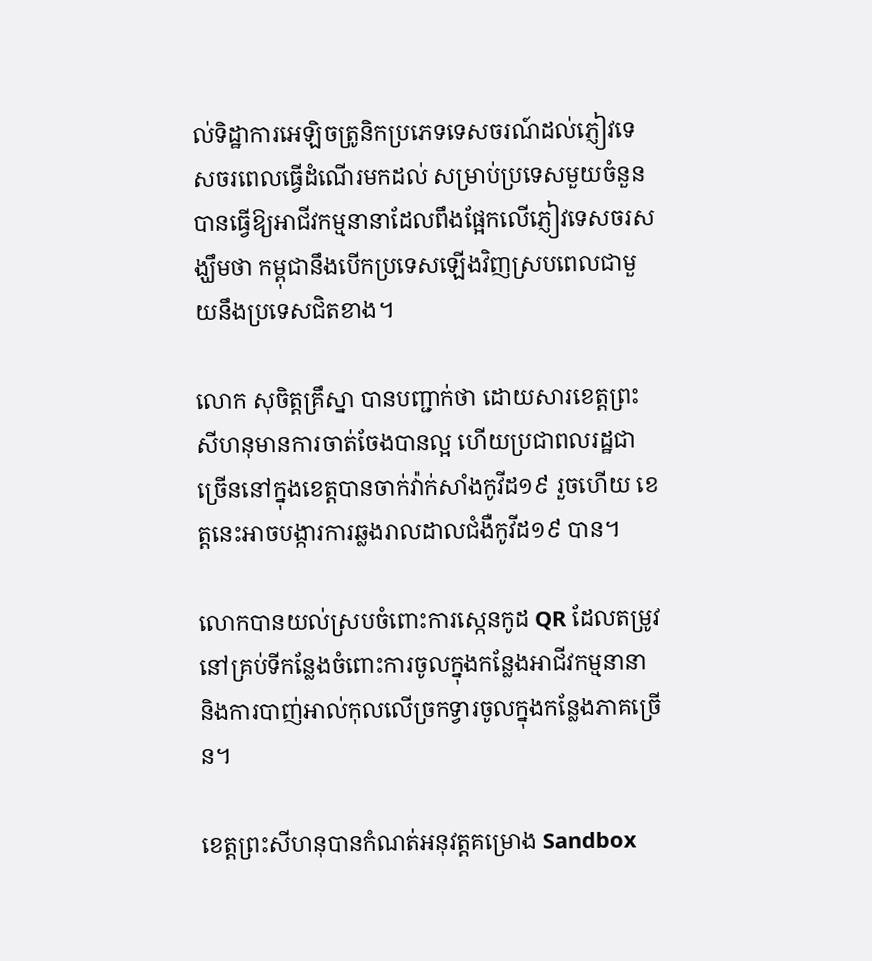ល់ទិដ្ឋាការអេឡិចត្រូនិកប្រភេទទេសចរណ៍ដល់ភ្ញៀវទេសចរពេលធ្វើដំណើរមកដល់ សម្រាប់ប្រទេសមួយចំនួន បានធ្វើឱ្យអាជីវកម្មនានាដែលពឹងផ្អែកលើភ្ញៀវទេសចរសង្ឃឹមថា កម្ពុជានឹងបើកប្រទេសឡើងវិញស្របពេលជាមួយនឹងប្រទេសជិតខាង។

លោក សុចិត្តគ្រឹស្នា បានបញ្ជាក់ថា ដោយសារខេត្តព្រះសីហនុមានការចាត់ចែងបានល្អ ហើយប្រជាពលរដ្ឋជាច្រើននៅក្នុងខេត្តបានចាក់វ៉ាក់សាំងកូវីដ១៩ រួចហើយ ខេត្តនេះអាចបង្ការការឆ្លងរាលដាលជំងឺកូវីដ១៩ បាន។

លោកបានយល់ស្របចំពោះការស្កេនកូដ QR ដែលតម្រូវនៅគ្រប់ទីកន្លែងចំពោះការចូលក្នុងកន្លែងអាជីវកម្មនានា និងការបាញ់អាល់កុលលើច្រកទ្វារចូលក្នុងកន្លែងភាគច្រើន។

ខេត្តព្រះសីហនុបានកំណត់អនុវត្តគម្រោង Sandbox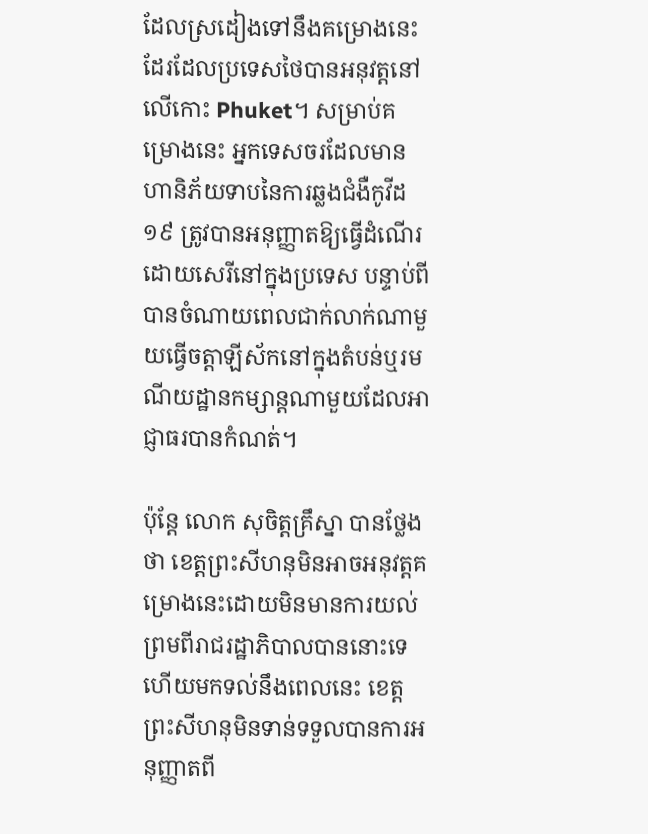ដែលស្រដៀងទៅនឹងគម្រោងនេះដែរដែលប្រទេសថៃបានអនុវត្តនៅលើកោះ Phuket។ សម្រាប់គម្រោងនេះ អ្នកទេសចរដែលមានហានិភ័យទាបនៃការឆ្លងជំងឺកូវីដ១៩ ត្រូវបានអនុញ្ញាតឱ្យធ្វើដំណើរដោយសេរីនៅក្នុងប្រទេស បន្ទាប់ពីបានចំណាយពេលជាក់លាក់ណាមួយធ្វើចត្តាឡីស័កនៅក្នុងតំបន់ឬរមណីយដ្ឋានកម្សាន្តណាមួយដែលអាជ្ញាធរបានកំណត់។

ប៉ុន្តែ លោក សុចិត្តគ្រឹស្នា បានថ្លែងថា ខេត្តព្រះសីហនុមិនអាចអនុវត្តគម្រោងនេះដោយមិនមានការយល់ព្រមពីរាជរដ្ឋាភិបាលបាននោះទេ ហើយមកទល់នឹងពេលនេះ ខេត្តព្រះសីហនុមិនទាន់ទទួលបានការអនុញ្ញាតពី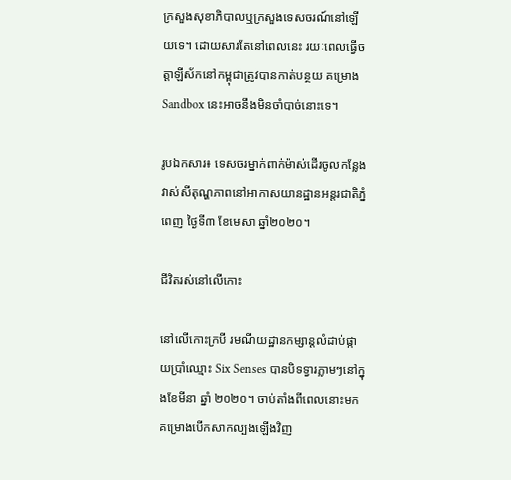ក្រសួងសុខាភិបាលឬក្រសួងទេសចរណ៍នៅឡើយទេ។ ដោយសារតែនៅពេលនេះ រយៈពេលធ្វើចត្តាឡីស័កនៅកម្ពុជាត្រូវបានកាត់បន្ថយ គម្រោង Sandbox នេះអាចនឹងមិនចាំបាច់នោះទេ។

រូបឯកសារ៖ ទេសចរម្នាក់ពាក់ម៉ាស់ដើរចូលកន្លែងវាស់សីតុណ្ហភាពនៅអាកាសយានដ្ឋានអន្តរជាតិភ្នំពេញ ថ្ងៃទី៣ ខែមេសា ឆ្នាំ២០២០។

ជីវិតរស់នៅលើកោះ

នៅលើកោះក្របី រមណីយដ្ឋានកម្សាន្តលំដាប់ផ្កាយប្រាំឈ្មោះ Six Senses បានបិទទ្វារភ្លាមៗនៅក្នុងខែមីនា ឆ្នាំ ២០២០។ ចាប់តាំងពីពេលនោះមក គម្រោងបើកសាកល្បងឡើងវិញ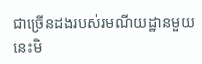ជាច្រើនដងរបស់រមណីយដ្ឋានមួយនេះមិ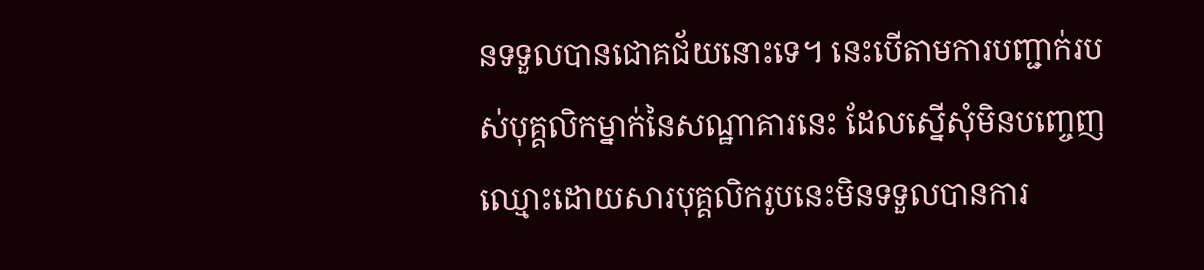នទទួលបានជោគជ័យនោះទេ។ នេះបើតាមការបញ្ជាក់របស់បុគ្គលិកម្នាក់នៃសណ្ឋាគារនេះ ដែលស្នើសុំមិនបញ្ចេញឈ្មោះដោយសារបុគ្គលិករូបនេះមិនទទួលបានការ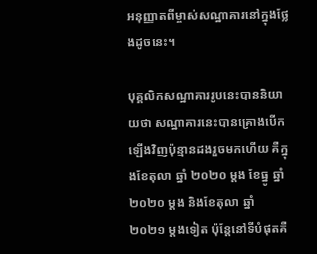អនុញ្ញាតពីម្ចាស់សណ្ឋាគារនៅក្នុងថ្លែងដូចនេះ។

បុគ្គលិកសណ្ឋាគាររូបនេះបាននិយាយថា សណ្ឋាគារនេះបានគ្រោងបើកឡើងវិញប៉ុន្មានដងរួចមកហើយ គឺក្នុងខែតុលា ឆ្នាំ ២០២០ ម្ដង ខែធ្នូ ឆ្នាំ ២០២០ ម្ដង និងខែតុលា ឆ្នាំ ២០២១ ម្ដងទៀត ប៉ុន្តែនៅទីបំផុតគឺ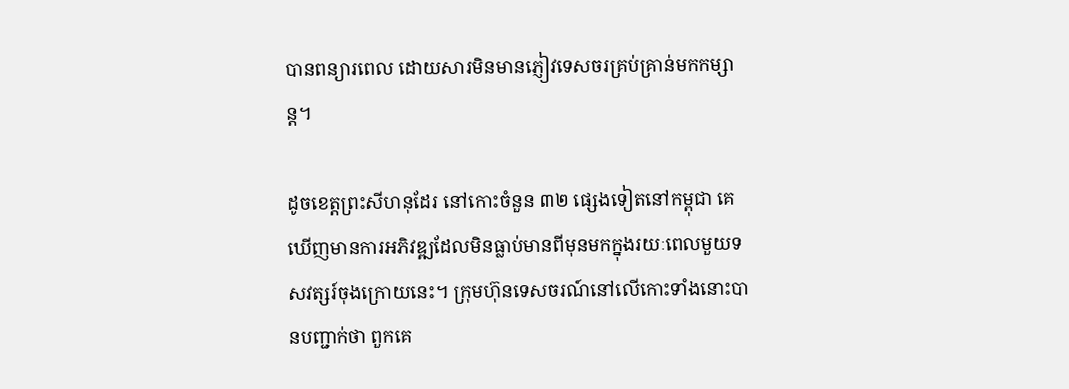បានពន្យារពេល ដោយសារមិនមានភ្ញៀវទេសចរគ្រប់គ្រាន់មកកម្សាន្ត។

ដូចខេត្តព្រះសីហនុដែរ នៅកោះចំនួន ៣២ ផ្សេងទៀតនៅកម្ពុជា គេឃើញមានការអភិវឌ្ឍដែលមិនធ្លាប់មានពីមុនមកក្នុងរយៈពេលមួយទសវត្សរ៍ចុងក្រោយនេះ។ ក្រុមហ៊ុនទេសចរណ៍នៅលើកោះទាំងនោះបានបញ្ជាក់ថា ពួកគេ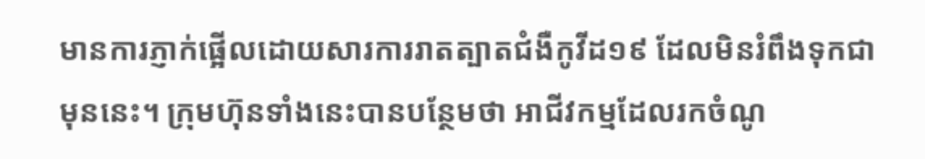មានការភ្ញាក់ផ្អើលដោយសារការរាតត្បាតជំងឺកូវីដ១៩ ដែលមិនរំពឹងទុកជាមុននេះ។ ក្រុមហ៊ុនទាំងនេះបានបន្ថែមថា អាជីវកម្មដែលរកចំណូ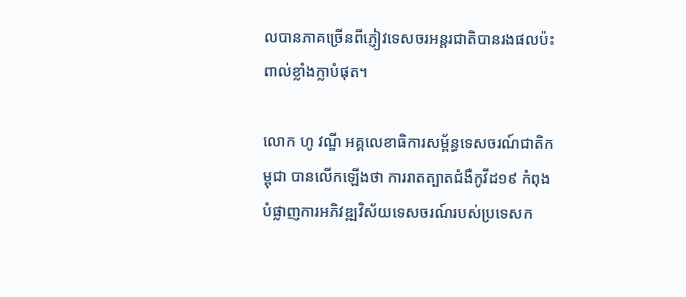លបានភាគច្រើនពីភ្ញៀវទេសចរអន្តរជាតិបានរងផលប៉ះពាល់ខ្លាំងក្លាបំផុត។

លោក ហូ វណ្ឌី អគ្គលេខាធិការសម្ព័ន្ធទេសចរណ៍ជាតិកម្ពុជា បានលើកឡើងថា ការរាតត្បាតជំងឺកូវីដ១៩ កំពុងបំផ្លាញការអភិវឌ្ឍវិស័យទេសចរណ៍របស់ប្រទេសក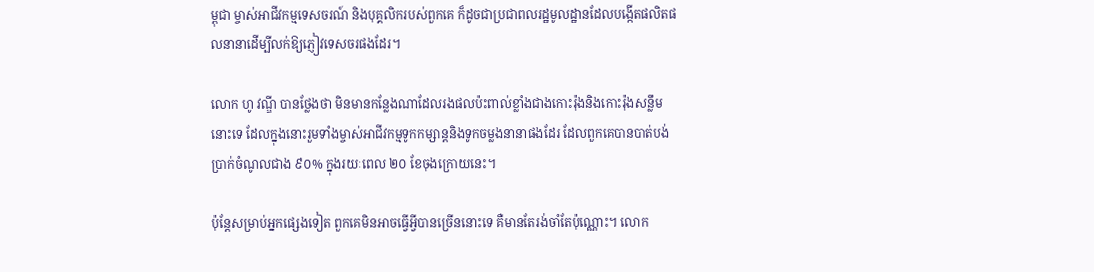ម្ពុជា ម្ចាស់អាជីវកម្មទេសចរណ៍ និងបុគ្គលិករបស់ពួកគេ ក៏ដូចជាប្រជាពលរដ្ឋមូលដ្ឋានដែលបង្កើតផលិតផលនានាដើម្បីលក់ឱ្យភ្ញៀវទេសចរផងដែរ។

លោក ហូ វណ្ឌី បានថ្លែងថា មិនមានកន្លែងណាដែលរងផលប៉ះពាល់ខ្លាំងជាងកោះរ៉ុងនិងកោះរ៉ុងសន្លឹមនោះទេ ដែលក្នុងនោះរួមទាំងម្ចាស់អាជីវកម្មទូកកម្សាន្តនិងទូកចម្លងនានាផងដែរ ដែលពួកគេបានបាត់បង់ប្រាក់ចំណូលជាង ៩០% ក្នុងរយៈពេល ២០ ខែចុងក្រោយនេះ។

ប៉ុន្តែសម្រាប់អ្នកផ្សេងទៀត ពួកគេមិនអាចធ្វើអ្វីបានច្រើននោះទេ គឺមានតែរង់ចាំតែប៉ុណ្ណោះ។ លោក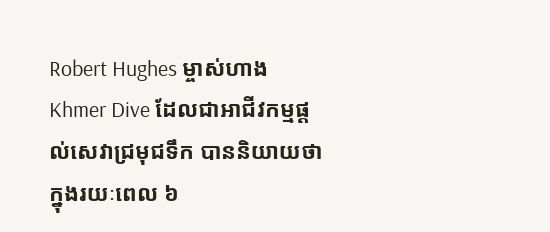Robert Hughes ម្ចាស់ហាង Khmer Dive ដែលជាអាជីវកម្មផ្ដល់សេវាជ្រមុជទឹក បាននិយាយថា ក្នុងរយៈពេល ៦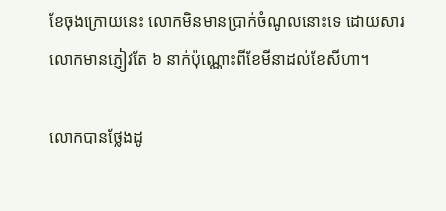ខែចុងក្រោយនេះ លោកមិនមានប្រាក់ចំណូលនោះទេ ដោយសារលោកមានភ្ញៀវតែ ៦ នាក់ប៉ុណ្ណោះពីខែមីនាដល់ខែសីហា។

លោកបានថ្លែងដូ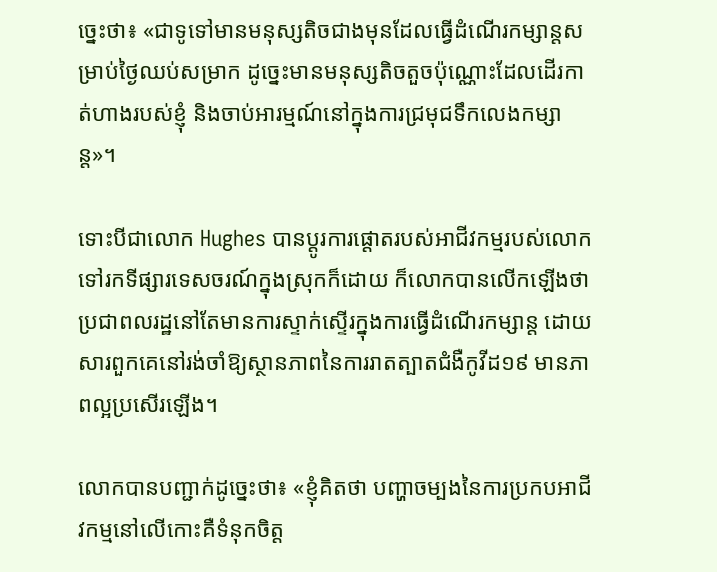ច្នេះថា៖ «ជាទូទៅមានមនុស្សតិចជាងមុនដែលធ្វើដំណើរកម្សាន្តសម្រាប់ថ្ងៃឈប់សម្រាក ដូច្នេះមានមនុស្សតិចតួចប៉ុណ្ណោះដែលដើរកាត់ហាងរបស់ខ្ញុំ និងចាប់អារម្មណ៍នៅក្នុងការជ្រមុជទឹកលេងកម្សាន្ត»។

ទោះបីជាលោក Hughes បានប្តូរការផ្ដោតរបស់អាជីវកម្មរបស់លោកទៅរកទីផ្សារទេសចរណ៍ក្នុងស្រុកក៏ដោយ ក៏លោកបានលើកឡើងថា ប្រជាពលរដ្ឋនៅតែមានការស្ទាក់ស្ទើរក្នុងការធ្វើដំណើរកម្សាន្ត ដោយសារពួកគេនៅរង់ចាំឱ្យស្ថានភាពនៃការរាតត្បាតជំងឺកូវីដ១៩ មានភាពល្អប្រសើរឡើង។

លោកបានបញ្ជាក់ដូច្នេះថា៖ «ខ្ញុំគិតថា បញ្ហាចម្បងនៃការប្រកបអាជីវកម្មនៅលើកោះគឺទំនុកចិត្ត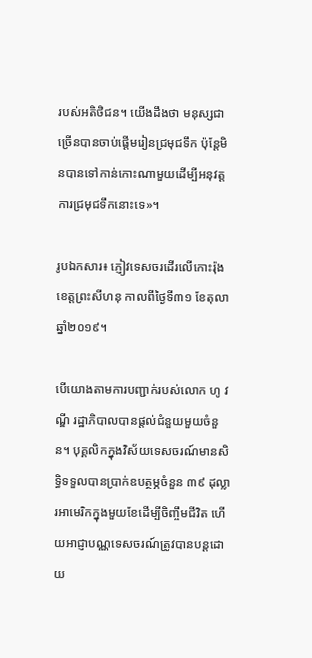របស់អតិថិជន។ យើងដឹងថា មនុស្សជាច្រើនបានចាប់ផ្តើមរៀនជ្រមុជទឹក ប៉ុន្តែមិនបានទៅកាន់កោះណាមួយដើម្បីអនុវត្តការជ្រមុជទឹកនោះទេ»។

រូបឯកសារ៖ ភ្ញៀវទេសចរដើរលើកោះរ៉ុង ខេត្តព្រះសីហនុ កាលពីថ្ងៃទី៣១ ខែតុលា ឆ្នាំ២០១៩។

បើយោងតាមការបញ្ជាក់របស់លោក ហូ វណ្ឌី រដ្ឋាភិបាលបានផ្តល់ជំនួយមួយចំនួន។ បុគ្គលិកក្នុងវិស័យទេសចរណ៍មានសិទ្ធិទទួលបានប្រាក់ឧបត្ថម្ភចំនួន ៣៩ ដុល្លារអាមេរិកក្នុងមួយខែដើម្បីចិញ្ចឹមជីវិត ហើយអាជ្ញាបណ្ណទេសចរណ៍ត្រូវបានបន្តដោយ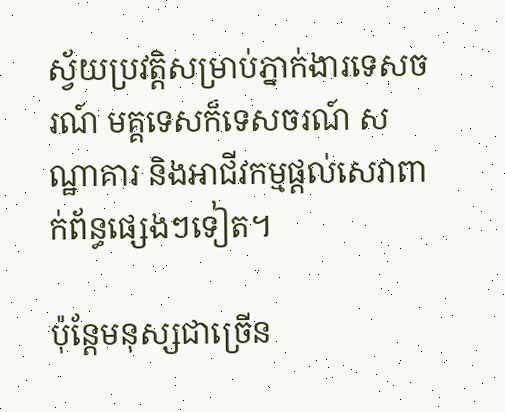ស្វ័យប្រវត្តិសម្រាប់ភ្នាក់ងារទេសចរណ៍ មគ្គទេសក៏ទេសចរណ៍ សណ្ឋាគារ និងអាជីវកម្មផ្ដល់សេវាពាក់ព័ន្ធផ្សេងៗទៀត។

ប៉ុន្តែមនុស្សជាច្រើន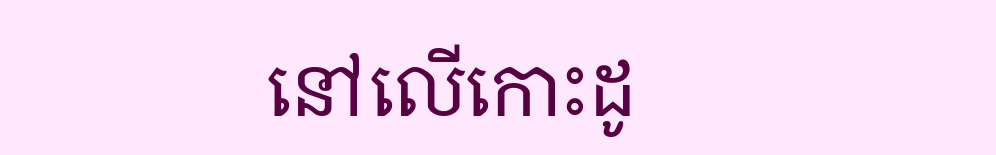នៅលើកោះដូ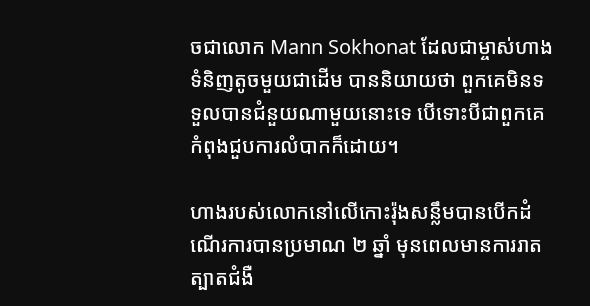ចជាលោក Mann Sokhonat ដែលជាម្ចាស់ហាងទំនិញតូចមួយជាដើម បាននិយាយថា ពួកគេមិនទទួលបានជំនួយណាមួយនោះទេ បើទោះបីជាពួកគេកំពុងជួបការលំបាកក៏ដោយ។

ហាងរបស់លោកនៅលើកោះរ៉ុងសន្លឹមបានបើកដំណើរការបានប្រមាណ ២ ឆ្នាំ មុនពេលមានការរាតត្បាតជំងឺ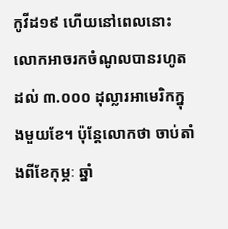កូវីដ១៩ ហើយនៅពេលនោះ លោកអាចរកចំណូលបានរហូតដល់ ៣.០០០ ដុល្លារអាមេរិកក្នុងមួយខែ។ ប៉ុន្តែលោកថា ចាប់តាំងពីខែកុម្ភៈ ឆ្នាំ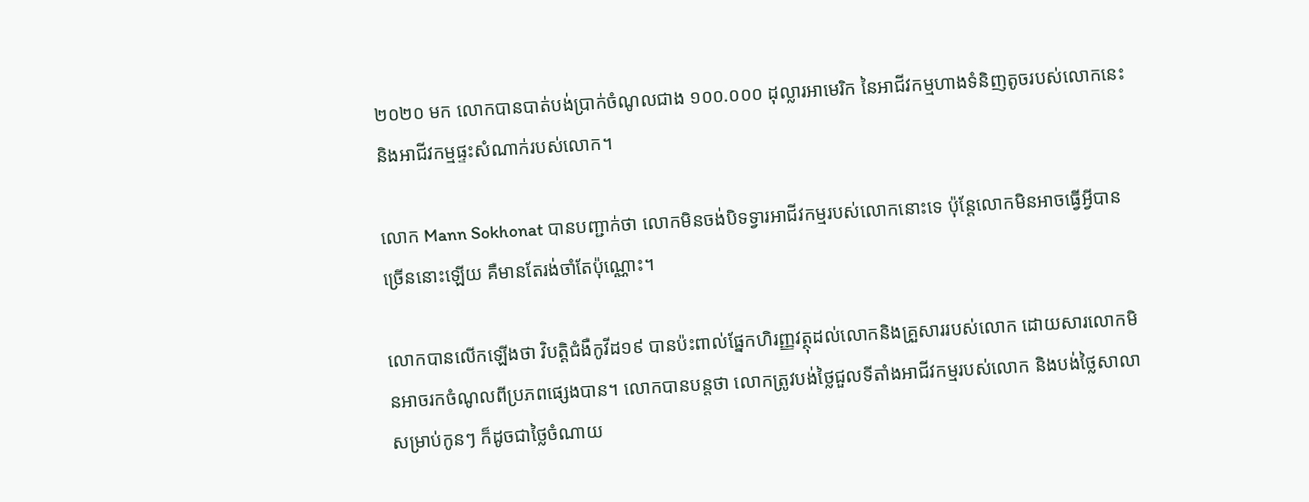២០២០ មក លោកបានបាត់បង់ប្រាក់ចំណូលជាង ១០០.០០០ ដុល្លារអាមេរិក នៃអាជីវកម្មហាងទំនិញតូចរបស់លោកនេះនិងអាជីវកម្មផ្ទះសំណាក់របស់លោក។

លោក Mann Sokhonat បានបញ្ជាក់ថា លោកមិនចង់បិទទ្វារអាជីវកម្មរបស់លោកនោះទេ ប៉ុន្តែលោកមិនអាចធ្វើអ្វីបានច្រើននោះឡើយ គឺមានតែរង់ចាំតែប៉ុណ្ណោះ។

លោកបានលើកឡើងថា វិបត្តិជំងឺកូវីដ១៩ បានប៉ះពាល់ផ្នែកហិរញ្ញវត្ថុដល់លោកនិងគ្រួសាររបស់លោក ដោយសារលោកមិនអាចរកចំណូលពីប្រភពផ្សេងបាន។ លោកបានបន្តថា លោកត្រូវបង់ថ្លៃជួលទីតាំងអាជីវកម្មរបស់លោក និងបង់ថ្លៃសាលាសម្រាប់កូនៗ ក៏ដូចជាថ្លៃចំណាយ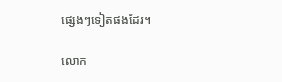ផ្សេងៗទៀតផងដែរ។

លោក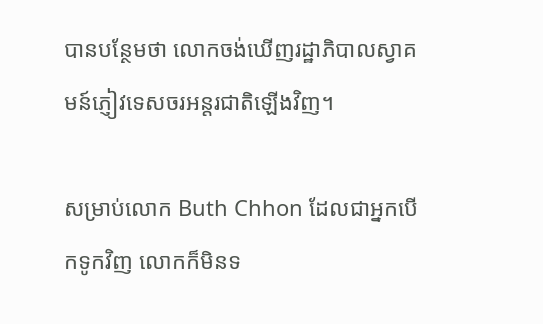បានបន្ថែមថា លោកចង់ឃើញរដ្ឋាភិបាលស្វាគមន៍ភ្ញៀវទេសចរអន្តរជាតិឡើងវិញ។

សម្រាប់លោក Buth Chhon ដែលជាអ្នកបើកទូកវិញ លោកក៏មិនទ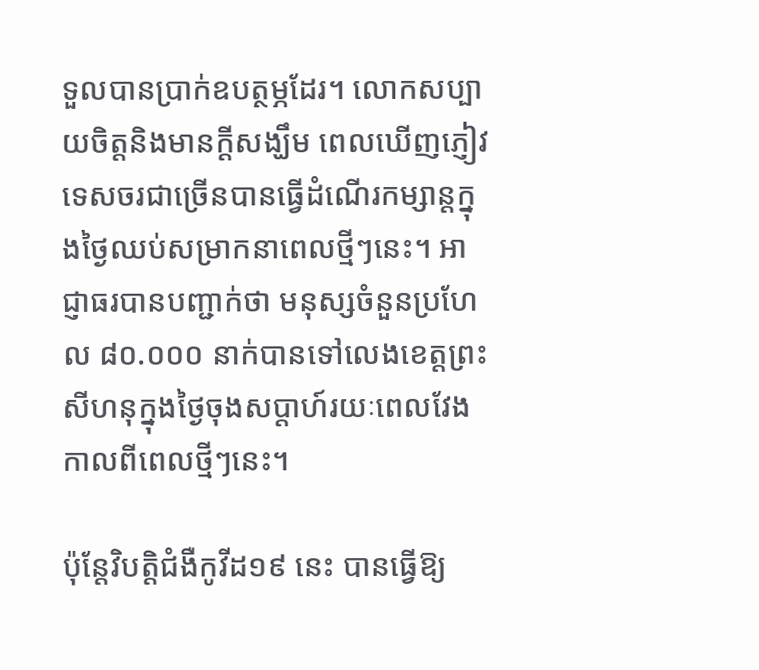ទួលបានប្រាក់ឧបត្ថម្ភដែរ។ លោកសប្បាយចិត្តនិងមានក្ដីសង្ឃឹម ពេលឃើញភ្ញៀវទេសចរជាច្រើនបានធ្វើដំណើរកម្សាន្តក្នុងថ្ងៃឈប់សម្រាកនាពេលថ្មីៗនេះ។ អាជ្ញាធរបានបញ្ជាក់ថា មនុស្សចំនួនប្រហែល ៨០.០០០ នាក់បានទៅលេងខេត្តព្រះសីហនុក្នុងថ្ងៃចុងសប្តាហ៍រយៈពេលវែងកាលពីពេលថ្មីៗនេះ។

ប៉ុន្តែវិបត្តិជំងឺកូវីដ១៩ នេះ បានធ្វើឱ្យ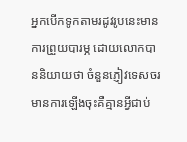អ្នកបើកទូកតាមរដូវរូបនេះមានការព្រួយបារម្ភ ដោយលោកបាននិយាយថា ចំនួនភ្ញៀវទេសចរមានការឡើងចុះគឺគ្មានអ្វីជាប់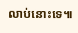លាប់នោះទេ៕